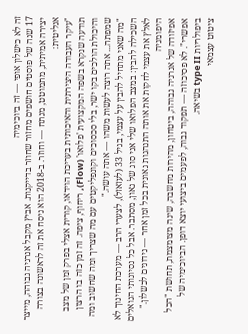זה לא כישלון אופי — זה ביוכימיה
17 שנה של פוסטים חושפים מחזור שחוזר בדייקנות. אביץ מקבל אנרגיה גבוהה, מייצר יצירה אמיתית, מתמוטט, מנתח — וחוזר. ב-2018 הוא ניסח את זה לראשונה בצורה אנליטית:
"עיקר העבודה היצירתית והאיכותית בעריכת הוידאו, קורית אצלי בפרק זמן של מצב תודעה שנקרא בשפה המקצועית 'פלואו' (Flow), ריחוף, ציפה. זה זמן כזה בו הרצון והיכולת הולכים בקו ישר, בלי סכסוכים וקונפליקטים עם מה שצריך ומה שחשוב ומה שמפתה... אתה רוצה לעשות משהו — אתה עושה."
"מה שאני מתחיל להבין על עצמי, בגיל 33 (לעזאזל), לצערי הרב — מערכת החינוך לא השכילה להבין: במצב הפלואו שלי אני סוג של גאון, מסתבר. אבל כל נסיונותי הנואלים לאלץ את עצמי לחקות את אותה התנהגות גאונית בכל זמן אחר — נידונים לכשלון."
היפומניה
אפיזודה של אנרגיה גבוהה, ביטחון, מהירות מחשבה, שינה מצומצמת, תחושת "הכל אפשרי". לא פסיכוזה — תפקוד גבוה, לפעמים ביצועי יוצא דופן. הביוכימיה של ביפולריות type II בשיאה.
ציטוט עצמאי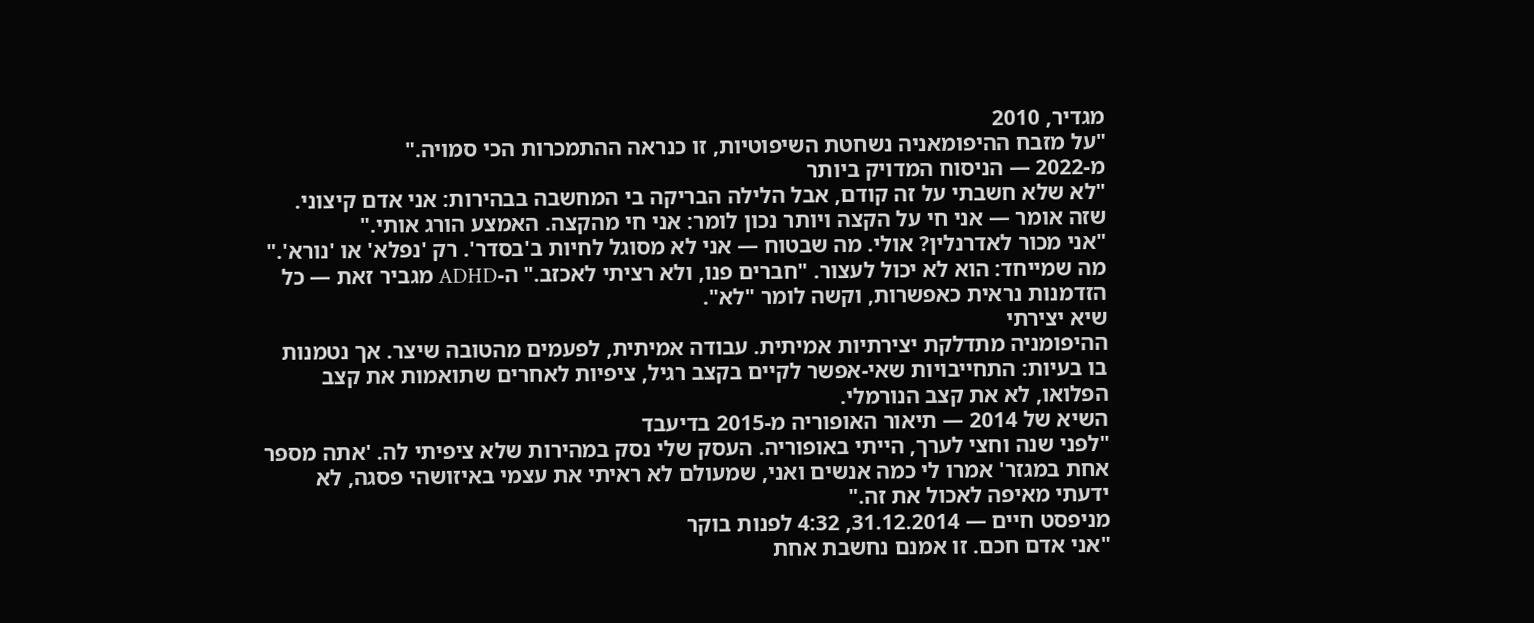מגדיר, 2010
"על מזבח ההיפומאניה נשחטת השיפוטיות, זו כנראה ההתמכרות הכי סמויה."
מ-2022 — הניסוח המדויק ביותר
"לא שלא חשבתי על זה קודם, אבל הלילה הבריקה בי המחשבה בבהירות: אני אדם קיצוני. שזה אומר — אני חי על הקצה ויותר נכון לומר: אני חי מהקצה. האמצע הורג אותי."
"אני מכור לאדרנלין? אולי. מה שבטוח — אני לא מסוגל לחיות ב'בסדר'. רק 'נפלא' או 'נורא'."
מה שמייחד: הוא לא יכול לעצור. "חברים פנו, ולא רציתי לאכזב." ה-ADHD מגביר זאת — כל הזדמנות נראית כאפשרות, וקשה לומר "לא".
שיא יצירתי
ההיפומניה מתדלקת יצירתיות אמיתית. עבודה אמיתית, לפעמים מהטובה שיצר. אך נטמנות בו בעיות: התחייבויות שאי-אפשר לקיים בקצב רגיל, ציפיות לאחרים שתואמות את קצב הפלואו, לא את קצב הנורמלי.
השיא של 2014 — תיאור האופוריה מ-2015 בדיעבד
"לפני שנה וחצי לערך, הייתי באופוריה. העסק שלי נסק במהירות שלא ציפיתי לה. 'אתה מספר אחת במגזר' אמרו לי כמה אנשים ואני, שמעולם לא ראיתי את עצמי באיזושהי פסגה, לא ידעתי מאיפה לאכול את זה."
מניפסט חיים — 31.12.2014, 4:32 לפנות בוקר
"אני אדם חכם. זו אמנם נחשבת אחת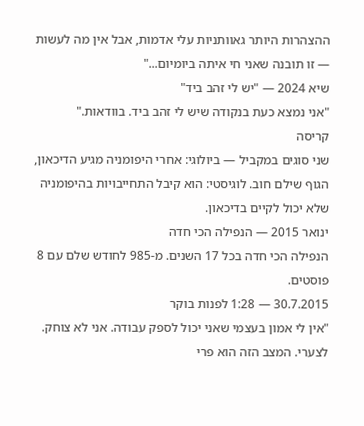ההצהרות היותר גאוותניות עלי אדמות, אבל אין מה לעשות — זו תובנה שאני חי איתה ביומיום..."
שיא 2024 — "יש לי זהב ביד"
"אני נמצא כעת בנקודה שיש לי זהב ביד. בוודאות."
קריסה
שני סוגים במקביל — ביולוגי: אחרי היפומניה מגיע הדיכאון, הגוף שילם חוב. לוגיסטי: הוא קיבל התחייבויות בהיפומניה שלא יכול לקיים בדיכאון.
ינואר 2015 — הנפילה הכי חדה
הנפילה הכי חדה בכל 17 השנים. מ-985 לחודש שלם עם 8 פוסטים.
30.7.2015 — 1:28 לפנות בוקר
"אין לי אמון בעצמי שאני יכול לספק עבודה. אני לא צוחק. לצערי. המצב הזה הוא פרי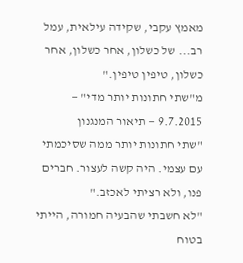מאמץ עקבי, שקידה עילאית, עמל רב... של כשלון, אחר כשלון, אחר כשלון, טיפין טיפין."
מ"שתי חתונות יותר מדי" — 9.7.2015 — תיאור המנגנון
"שתי חתונות יותר ממה שסיכמתי עם עצמי. היה קשה לעצור. חברים פנו, ולא רציתי לאכזב."
"לא חשבתי שהבעיה חמורה, הייתי בטוח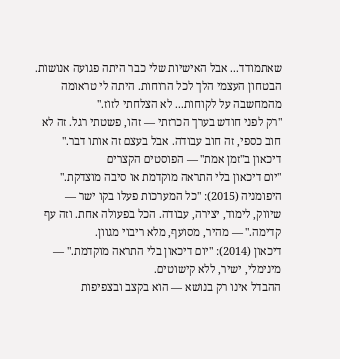שאתמודד... אבל האישיות שלי כבר היתה פגועה אנושות. הבטחון העצמי הלך לכל הרוחות. היתה לי טראומה מהמחשבה על לקוחות... לא הצלחתי לזוז."
"רק לפני חודש בערך הכרזתי — זהו, פשטתי רגל. זה לא חוב כספי, זה חוב עבודה. אבל בעצם זה אותו דבר."
דיכאון ב"זמן אמת" — הפוסטים הקצרים
"יום דיכאון בלי התראה מוקדמת או סיבה מוצדקת."
היפומניה (2015): "כל המערכות פעלו בקו ישר — שיווק, לימוד, יצירה, עבודה. הכל בפעולה אחת. וזה עף קדימה." — מהיר, מסועף, מלא ריבוי מגוון.
דיכאון (2014): "יום דיכאון בלי התראה מוקדמת." — מינימלי, ישיר, ללא קישוטים.
ההבדל אינו רק בנושא — הוא בקצב ובצפיפות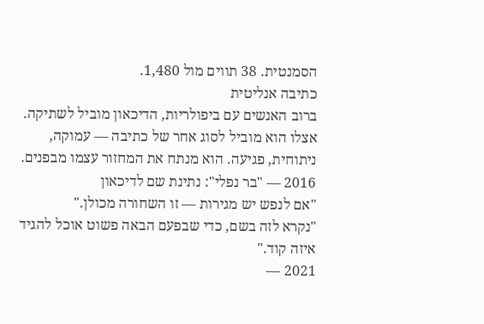הסמנטית. 38 תווים מול 1,480.
כתיבה אנליטית
ברוב האנשים עם ביפולריות, הדיכאון מוביל לשתיקה. אצלו הוא מוביל לסוג אחר של כתיבה — עמוקה, ניתוחית, פגיעה. הוא מנתח את המחזור עצמו מבפנים.
2016 — "בר נפלי": נתינת שם לדיכאון
"אם לנפש יש מגירות — זו השחורה מכולן."
"נקרא לזה בשם, כדי שבפעם הבאה פשוט אוכל להגיד איזה קוד."
2021 —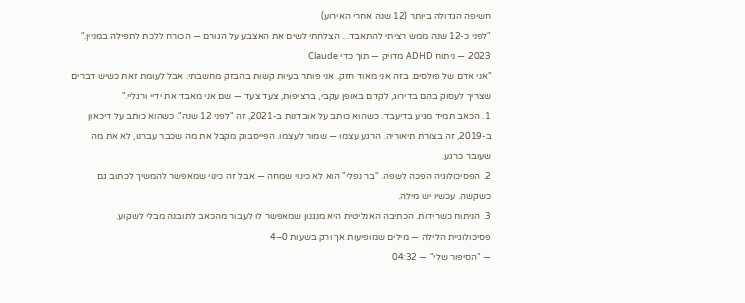חשיפה הגדולה ביותר (12 שנה אחרי האירוע)
"לפני כ-12 שנה ממש רציתי להתאבד... הצלחתי לשים את האצבע על הגורם — הכורח ללכת לתפילה במניין."
2023 — ניתוח ADHD מדויק — תוך כדי Claude
"אני אדם של פולסים. בזה אני מאוד חזק. אני פותר בעיות קשות בהבזק מחשבתי. אבל לעומת זאת כשיש דברים שצריך לעסוק בהם בדירוג, לקדם באופן עקבי, ברציפות, צעד צעד — שם אני מאבד את ידיי ורגליי."
1. הכאב תמיד מגיע בדיעבד. כשהוא כותב על אובדנות ב-2021, זה "לפני 12 שנה". כשהוא כותב על דיכאון ב-2019, זה בצורת תיאוריה. הרגע עצמו — שמור לעצמו. הפייסבוק מקבל את מה שכבר עברנו, לא את מה שעובר כרגע.
2. הפסיכולוגיה הפכה לשפה. "בר נפלי" הוא לא כינוי שמחה — אבל זה כינוי שמאפשר להמשיך לכתוב גם כשקשה. עכשיו יש מילה.
3. הניתוח כשרידות. הכתיבה האנליטית היא מנגנון שמאפשר לו לעבור מהכאב לתובנה מבלי לשקוע.
פסיכולוגיית הלילה — מילים שמופיעות אך ורק בשעות 0–4
— "הסיפור שלי" — 04:32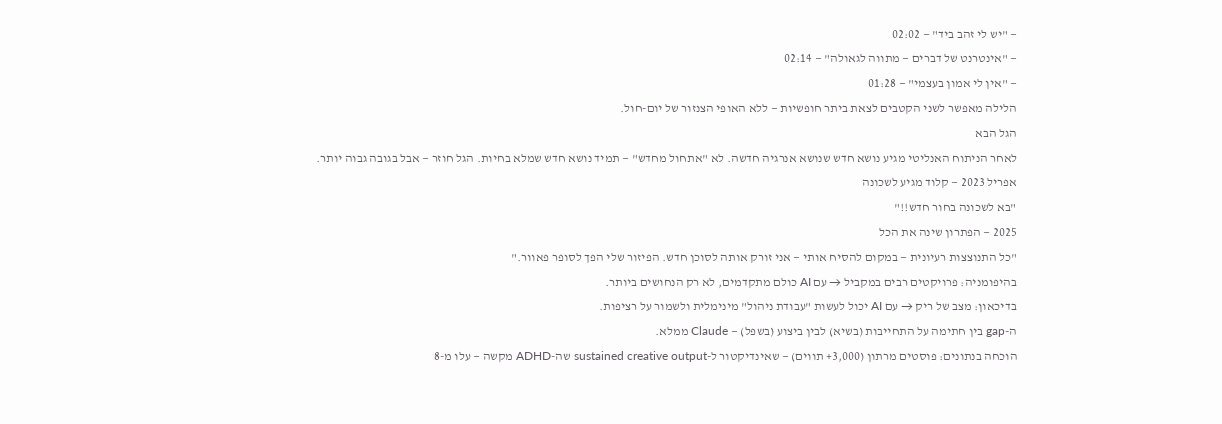— "יש לי זהב ביד" — 02:02
— "אינטרנט של דברים — מתווה לגאולה" — 02:14
— "אין לי אמון בעצמי" — 01:28
הלילה מאפשר לשני הקטבים לצאת ביתר חופשיות — ללא האופי הצנזור של יום-חול.
הגל הבא
לאחר הניתוח האנליטי מגיע נושא חדש שנושא אנרגיה חדשה. לא "אתחול מחדש" — תמיד נושא חדש שמלא בחיות. הגל חוזר — אבל בגובה גבוה יותר.
אפריל 2023 — קלוד מגיע לשכונה
"בא לשכונה בחור חדש!!"
2025 — הפתרון שינה את הכל
"כל התנוצצות רעיונית — במקום להסיח אותי — אני זורק אותה לסוכן חדש. הפיזור שלי הפך לסופר פאוור."
בהיפומניה: פרויקטים רבים במקביל → עם AI כולם מתקדמים, לא רק הנחושים ביותר.
בדיכאון: מצב של ריק → עם AI יכול לעשות "עבודת ניהול" מינימלית ולשמור על רציפות.
ה-gap בין חתימה על התחייבות (בשיא) לבין ביצוע (בשפל) — Claude ממלא.
הוכחה בנתונים: פוסטים מרתון (3,000+ תווים) — שאינדיקטור ל-sustained creative output שה-ADHD מקשה — עלו מ-8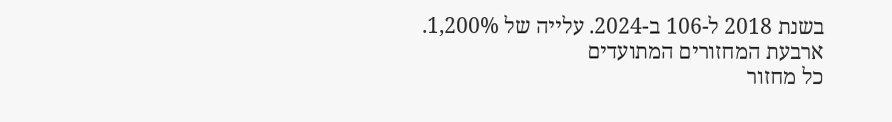בשנת 2018 ל-106 ב-2024. עלייה של 1,200%.
ארבעת המחזורים המתועדים
כל מחזור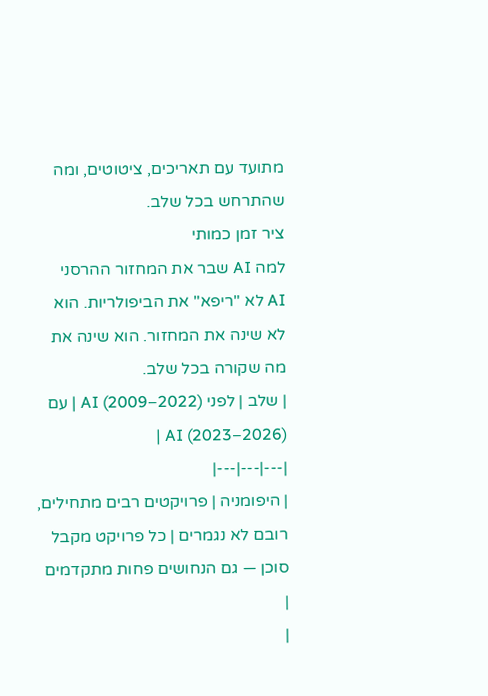מתועד עם תאריכים, ציטוטים, ומה שהתרחש בכל שלב.
ציר זמן כמותי
למה AI שבר את המחזור ההרסני
AI לא "ריפא" את הביפולריות. הוא לא שינה את המחזור. הוא שינה את מה שקורה בכל שלב.
| שלב | לפני AI (2009–2022) | עם AI (2023–2026) |
|---|---|---|
| היפומניה | פרויקטים רבים מתחילים, רובם לא נגמרים | כל פרויקט מקבל סוכן — גם הנחושים פחות מתקדמים |
|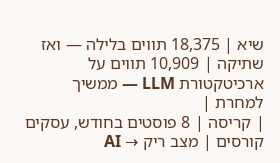שיא | 18,375 תווים בלילה — ואז שתיקה | 10,909 תווים על ארכיטקטורת LLM — ממשיך למחרת |
| קריסה | 8 פוסטים בחודש, עסקים קורסים | מצב ריק → AI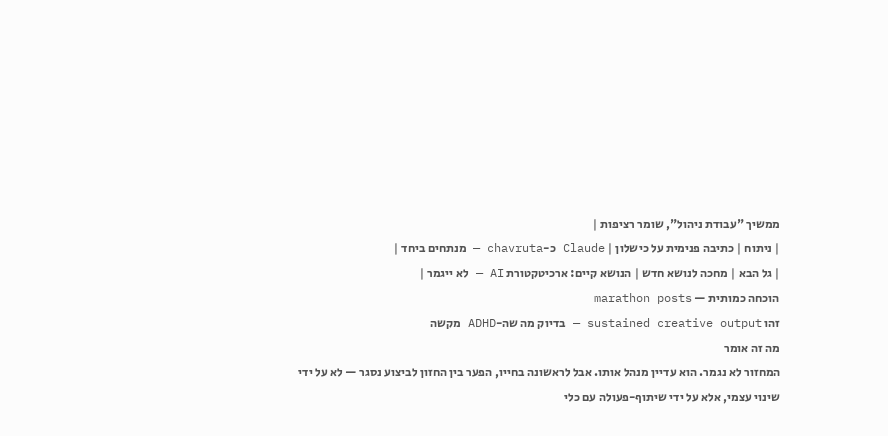ממשיך "עבודת ניהול", שומר רציפות |
| ניתוח | כתיבה פנימית על כישלון | Claude כ-chavruta — מנתחים ביחד |
| גל הבא | מחכה לנושא חדש | הנושא קיים: ארכיטקטורת AI — לא ייגמר |
הוכחה כמותית — marathon posts
זהו sustained creative output — בדיוק מה שה-ADHD מקשה
מה זה אומר
המחזור לא נגמר. הוא עדיין מנהל אותו. אבל לראשונה בחייו, הפער בין החזון לביצוע נסגר — לא על ידי שינוי עצמי, אלא על ידי שיתוף-פעולה עם כלי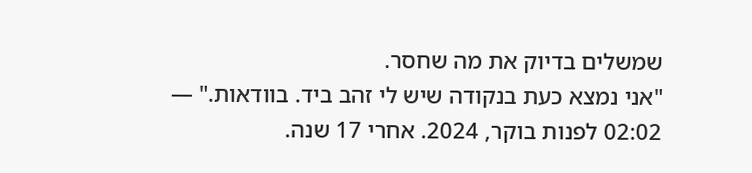שמשלים בדיוק את מה שחסר.
"אני נמצא כעת בנקודה שיש לי זהב ביד. בוודאות." — 02:02 לפנות בוקר, 2024. אחרי 17 שנה.